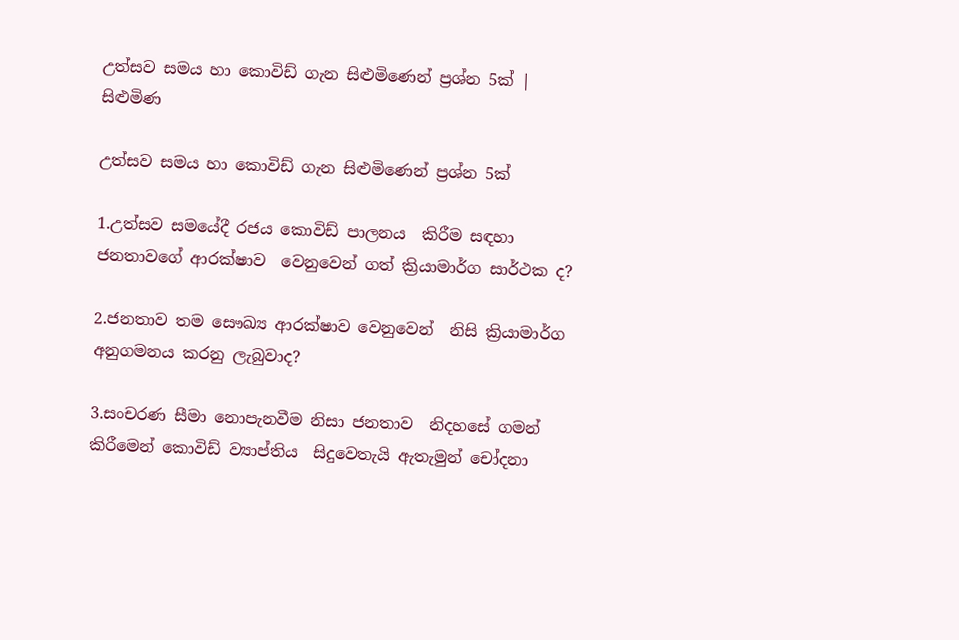උත්සව සමය හා කොවිඩ් ගැන සිළුමිණෙන් ප්‍රශ්න 5ක් | සිළුමිණ

උත්සව සමය හා කොවිඩ් ගැන සිළුමිණෙන් ප්‍රශ්න 5ක්

1.උත්සව සමයේදී රජය කොවිඩ් පාලනය  කිරීම සඳහා ජනතාවගේ ආරක්ෂාව  වෙනුවෙන් ගත් ක්‍රියාමාර්ග සාර්ථක ද?

2.ජනතාව තම සෞඛ්‍ය ආරක්ෂාව වෙනුවෙන්  නිසි ක්‍රියාමාර්ග අනුගමනය කරනු ලැබුවාද?

3.සංචරණ සීමා නොපැනවීම නිසා ජනතාව  නිදහසේ ගමන් කිරීමෙන් කොවිඩ් ව්‍යාප්තිය  සිදුවෙතැයි ඇතැමුන් චෝදනා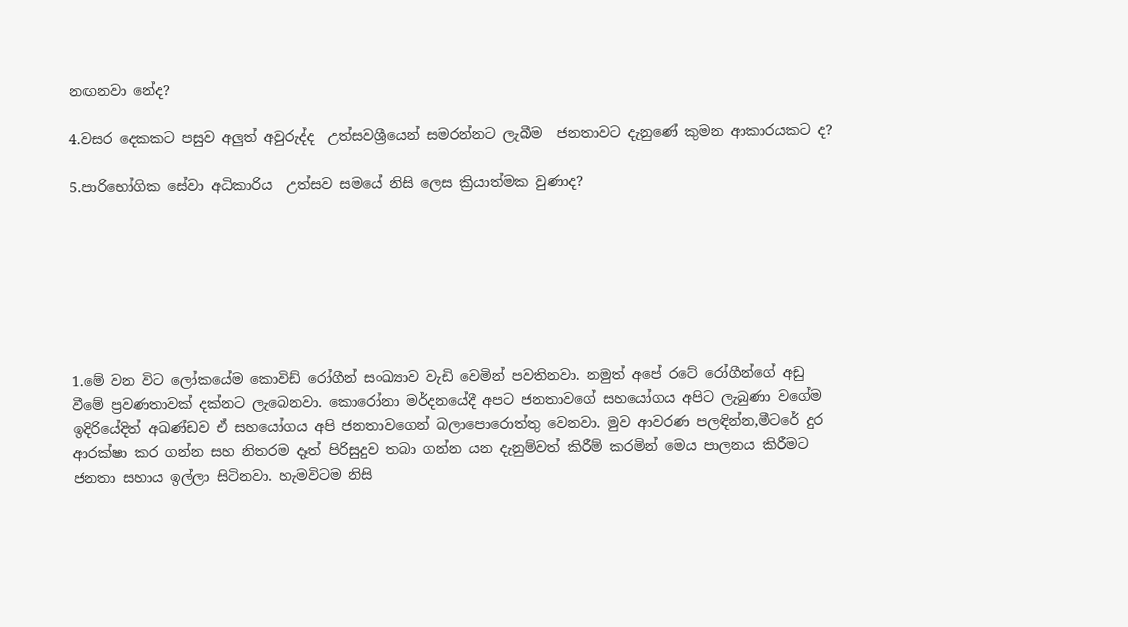නඟනවා නේද?

4.වසර දෙකකට පසුව අලුත් අවුරුද්ද  උත්සවශ්‍රීයෙන් සමරන්නට ලැබීම  ජනතාවට දැනුණේ කුමන ආකාරයකට ද?

5.පාරිභෝගික සේවා අධිකාරිය  උත්සව සමයේ නිසි ලෙස ක්‍රියාත්මක වුණාද?







1.මේ වන විට ලෝකයේම කොවිඩ් රෝගීන් සංඛ්‍යාව වැඩි වෙමින් පවතිනවා. නමුත් අපේ රටේ රෝගීන්ගේ අඩු වීමේ ප්‍රවණතාවක් දක්නට ලැබෙනවා. කොරෝනා මර්දනයේදී අපට ජනතාවගේ සහයෝගය අපිට ලැබුණා වගේම ඉදිරියේදිත් අඛණ්ඩව ඒ සහයෝගය අපි ජනතාවගෙන් බලාපොරොත්තු වෙනවා. මුව ආවරණ පලඳින්න,මීටරේ දුර ආරක්ෂා කර ගන්න සහ නිතරම දෑත් පිරිසුදුව තබා ගන්න යන දැනුම්වත් කිරීම් කරමින් මෙය පාලනය කිරීමට ජනතා සහාය ඉල්ලා සිටිනවා. හැමවිටම නිසි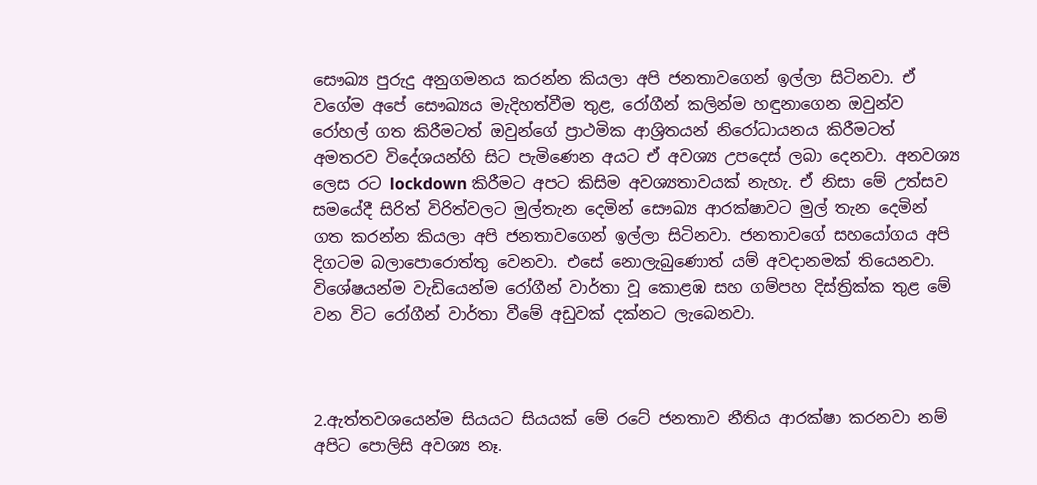සෞඛ්‍ය පුරුදු අනුගමනය කරන්න කියලා අපි ජනතාවගෙන් ඉල්ලා සිටිනවා. ඒ වගේම අපේ සෞඛ්‍යය මැදිහත්වීම තුළ, රෝගීන් කලින්ම හඳුනාගෙන ඔවුන්ව රෝහල් ගත කිරීමටත් ඔවුන්ගේ ප්‍රාථමික ආශ්‍රිතයන් නිරෝධායනය කිරීමටත් අමතරව විදේශයන්හි සිට පැමිණෙන අයට ඒ අවශ්‍ය උපදෙස් ලබා දෙනවා. අනවශ්‍ය ලෙස රට lockdown කිරීමට අපට කිසිම අවශ්‍යතාවයක් නැහැ. ඒ නිසා මේ උත්සව සමයේදී සිරිත් විරිත්වලට මුල්තැන දෙමින් සෞඛ්‍ය ආරක්ෂාවට මුල් තැන දෙමින් ගත කරන්න කියලා අපි ජනතාවගෙන් ඉල්ලා සිටිනවා. ජනතාවගේ සහයෝගය අපි දිගටම බලාපොරොත්තු වෙනවා. එසේ නොලැබුණොත් යම් අවදානමක් තියෙනවා. විශේෂයන්ම වැඩියෙන්ම රෝගීන් වාර්තා වූ කොළඹ සහ ගම්පහ දිස්ත්‍රික්ක තුළ මේ වන විට රෝගීන් වාර්තා වීමේ අඩුවක් දක්නට ලැබෙනවා.



2.ඇත්තවශයෙන්ම සියයට සියයක් මේ රටේ ජනතාව නීතිය ආරක්ෂා කරනවා නම් අපිට පොලිසි අවශ්‍ය නෑ.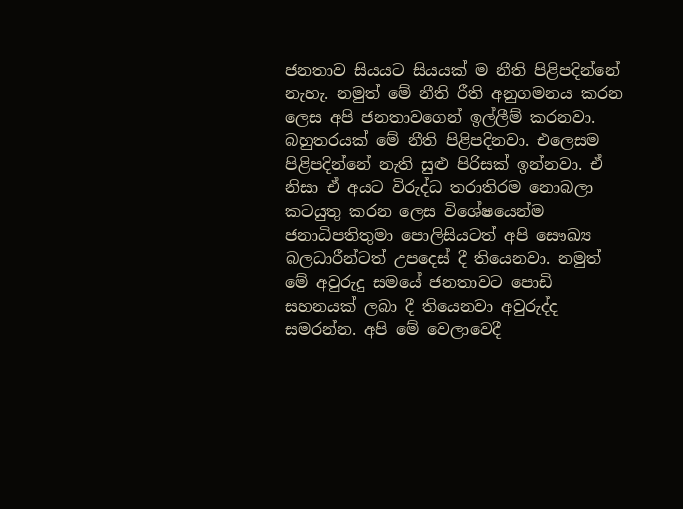ජනතාව සියයට සියයක් ම නීති පිළිපදින්නේ නැහැ. නමුත් මේ නීති රීති අනුගමනය කරන ලෙස අපි ජනතාවගෙන් ඉල්ලීම් කරනවා. බහුතරයක් මේ නීති පිළිපදිනවා. එලෙසම පිළිපදින්නේ නැති සුළු පිරිසක් ඉන්නවා. ඒ නිසා ඒ අයට විරුද්ධ තරාතිරම නොබලා කටයුතු කරන ලෙස විශේෂයෙන්ම ජනාධිපතිතුමා පොලිසියටත් අපි සෞඛ්‍ය බලධාරීන්ටත් උපදෙස් දී තියෙනවා. නමුත් මේ අවුරුදු සමයේ ජනතාවට පොඩි සහනයක් ලබා දී තියෙනවා අවුරුද්ද සමරන්න. අපි මේ වෙලාවෙදී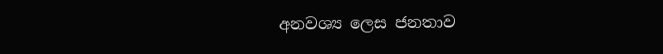අනවශ්‍ය ලෙස ජනතාව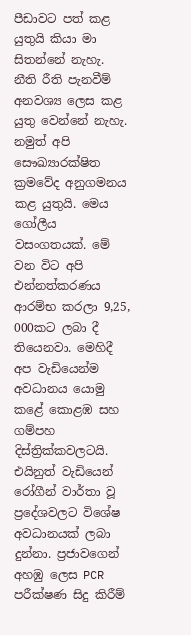පීඩාවට පත් කළ යුතුයි කියා මා සිතන්නේ නැහැ. නීති රීති පැනවීම් අනවශ්‍ය ලෙස කළ යුතු වෙන්නේ නැහැ. නමුත් අපි සෞඛ්‍යාරක්ෂිත ක්‍රමවේද අනුගමනය කළ යුතුයි. මෙය ගෝලීය වසංගතයක්. මේ වන විට අපි එන්නත්කරණය ආරම්භ කරලා 9,25, 000කට ලබා දී තියෙනවා. මෙහිදී අප වැඩියෙන්ම අවධානය යොමු කළේ කොළඹ සහ ගම්පහ දිස්ත්‍රික්කවලටයි. එයිනුත් වැඩියෙන් රෝගීන් වාර්තා වූ ප්‍රදේශවලට විශේෂ අවධානයක් ලබා දුන්නා. ප්‍රජාවගෙන් අහඹු ලෙස PCR පරීක්ෂණ සිදු කිරීම්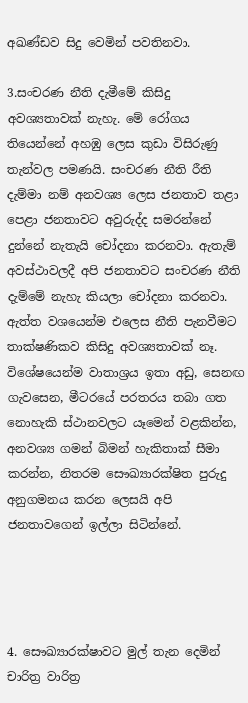අඛණ්ඩව සිදු වෙමින් පවතිනවා.

3.සංචරණ නීති දැමීමේ කිසිදු අවශ්‍යතාවක් නැහැ. මේ රෝගය තියෙන්නේ අහඹු ලෙස කුඩා විසිරුණු තැන්වල පමණයි. සංචරණ නීති රීති දැම්මා නම් අනවශ්‍ය ලෙස ජනතාව තළා පෙළා ජනතාවට අවුරුද්ද සමරන්නේ දුන්නේ නැතැයි චෝදනා කරනවා. ඇතැම් අවස්ථාවලදී අපි ජනතාවට සංචරණ නීති දැම්මේ නැහැ කියලා චෝදනා කරනවා. ඇත්ත වශයෙන්ම එලෙස නීති පැනවීමට තාක්ෂණිකව කිසිදු අවශ්‍යතාවක් නෑ. විශේෂයෙන්ම වාතාශ්‍රය ඉතා අඩු, සෙනඟ ගැවසෙන, මීටරයේ පරතරය තබා ගත නොහැකි ස්ථානවලට යෑමෙන් වළකින්න, අනවශ්‍ය ගමන් බිමන් හැකිතාක් සීමා කරන්න, නිතරම සෞඛ්‍යාරක්ෂිත පුරුදු අනුගමනය කරන ලෙසයි අපි ජනතාවගෙන් ඉල්ලා සිටින්නේ.




4. සෞඛ්‍යාරක්ෂාවට මුල් තැන දෙමින් චාරිත්‍ර වාරිත්‍ර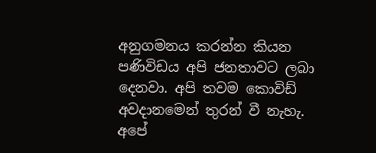අනුගමනය කරන්න කියන පණිවිඩය අපි ජනතාවට ලබා දෙනවා. අපි තවම කොවිඩ් අවදානමෙන් තුරන් වී නැහැ. අපේ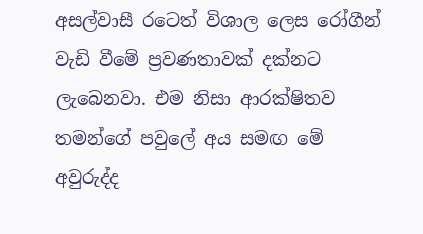අසල්වාසී රටෙත් විශාල ලෙස රෝගීන් වැඩි වීමේ ප්‍රවණතාවක් දක්නට ලැබෙනවා. එම නිසා ආරක්ෂිතව තමන්ගේ පවුලේ අය සමඟ මේ අවුරුද්ද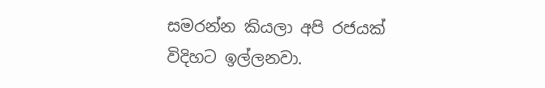සමරන්න කියලා අපි රජයක් විදිහට ඉල්ලනවා.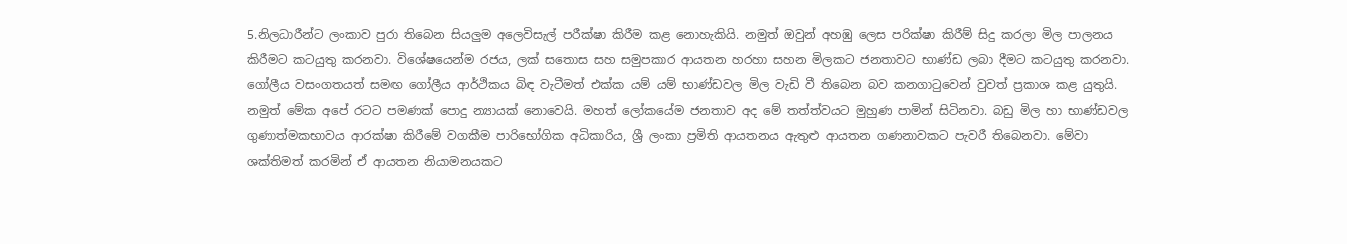5.නිලධාරීන්ට ලංකාව පුරා තිබෙන සියලුම අලෙවිසැල් පරීක්ෂා කිරීම කළ නොහැකියි. නමුත් ඔවුන් අහඹු ලෙස පරික්ෂා කිරීම් සිදු කරලා මිල පාලනය කිරීමට කටයුතු කරනවා. විශේෂයෙන්ම රජය, ලක් සතොස සහ සමුපකාර ආයතන හරහා සහන මිලකට ජනතාවට භාණ්ඩ ලබා දීමට කටයුතු කරනවා.
ගෝලීය වසංගතයත් සමඟ ගෝලීය ආර්ථිකය බිඳ වැටීමත් එක්ක යම් යම් භාණ්ඩවල මිල වැඩි වී තිබෙන බව කනගාටුවෙන් වුවත් ප්‍රකාශ කළ යුතුයි. නමුත් මේක අපේ රටට පමණක් පොදු න්‍යායක් නොවෙයි. මහත් ලෝකයේම ජනතාව අද මේ තත්ත්වයට මුහුණ පාමින් සිටිනවා. බඩු මිල හා භාණ්ඩවල ගුණාත්මකභාවය ආරක්ෂා කිරීමේ වගකීම පාරිභෝගික අධිකාරිය, ශ්‍රී ලංකා ප්‍රමිති ආයතනය ඇතුළු ආයතන ගණනාවකට පැවරී තිබෙනවා. මේවා ශක්තිමත් කරමින් ඒ ආයතන නියාමනයකට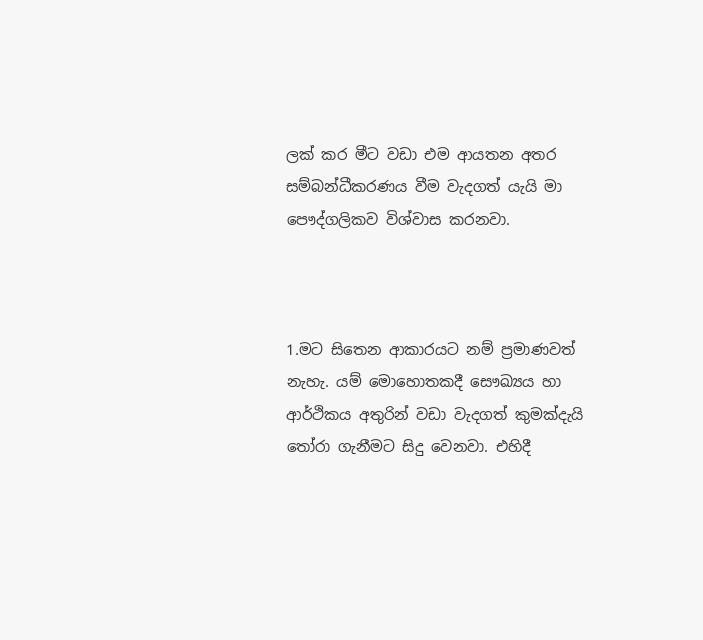ලක් කර මීට වඩා එම ආයතන අතර සම්බන්ධීකරණය වීම වැදගත් යැයි මා පෞද්ගලිකව විශ්වාස කරනවා.



1.මට සිතෙන ආකාරයට නම් ප්‍රමාණවත් නැහැ. යම් මොහොතකදී සෞඛ්‍යය හා ආර්ථිකය අතුරින් වඩා වැදගත් කුමක්දැයි තෝරා ගැනීමට සිදු වෙනවා. එහිදී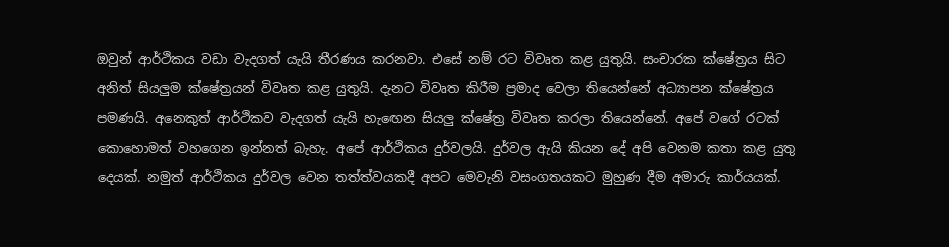ඔවුන් ආර්ථිකය වඩා වැදගත් යැයි තීරණය කරනවා. එසේ නම් රට විවෘත කළ යුතුයි. සංචාරක ක්ෂේත්‍රය සිට අනිත් සියලුම ක්ෂේත්‍රයන් විවෘත කළ යුතුයි. දැනට විවෘත කිරීම ප්‍රමාද වෙලා තියෙන්නේ අධ්‍යාපන ක්ෂේත්‍රය පමණයි. අනෙකුත් ආර්ථිකව වැදගත් යැයි හැඟෙන සියලු ක්ෂේත්‍ර විවෘත කරලා තියෙන්නේ. අපේ වගේ රටක් කොහොමත් වහගෙන ඉන්නත් බැහැ. අපේ ආර්ථිකය දුර්වලයි. දුර්වල ඇයි කියන දේ අපි වෙනම කතා කළ යුතු දෙයක්. නමුත් ආර්ථිකය දුර්වල වෙන තත්ත්වයකදී අපට මෙවැනි වසංගතයකට මුහුණ දීම අමාරු කාර්යයක්.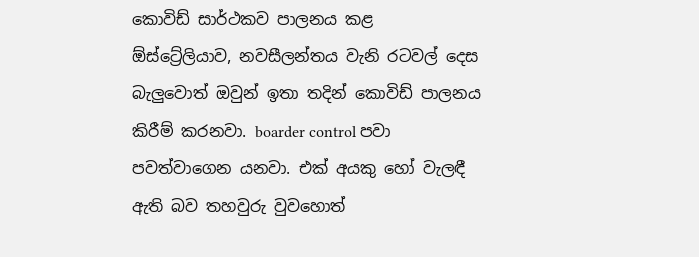කොවිඩ් සාර්ථකව පාලනය කළ ඕස්ට්‍රේලියාව, නවසීලන්තය වැනි රටවල් දෙස බැලුවොත් ඔවුන් ඉතා තදින් කොවිඩ් පාලනය කිරීම් කරනවා. boarder control පවා පවත්වාගෙන යනවා. එක් අයකු හෝ වැලඳී ඇති බව තහවුරු වුවහොත්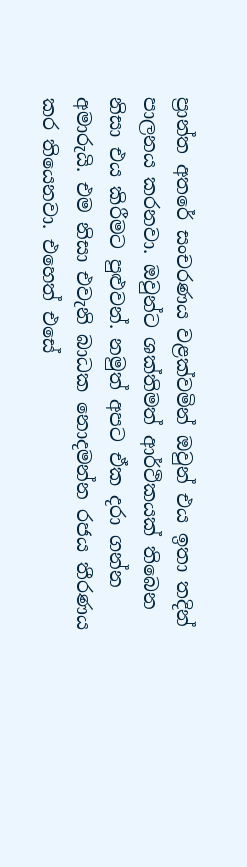ප්‍රාන්ත අතරේ සංචරණය වළක්වමින් ඔවුන් එය ඉතා තදින් පාලනය කරනවා. ඔවුන්ට ශක්තිමත් ආර්ථිකයක් තිබෙන නිසා එය කිරීමට පුළුවන්. නමුත් අපට ඒක දරා ගන්න අමාරුයි. එම නිසා එවැනි බාධක නොදමන්න රජය තීරණය කර තියෙනවා. එහෙත් එසේ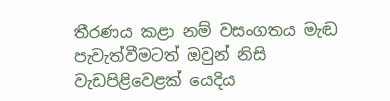තීරණය කළා නම් වසංගතය මැඬ පැවැත්වීමටත් ඔවුන් නිසි වැඩපිළිවෙළක් යෙදිය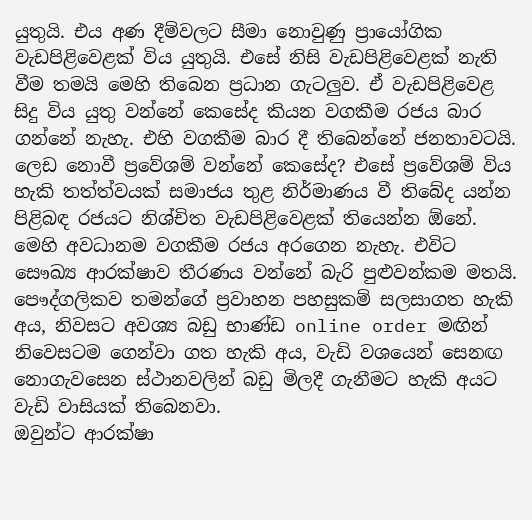යුතුයි. එය අණ දීම්වලට සීමා නොවුණු ප්‍රායෝගික වැඩපිළිවෙළක් විය යුතුයි. එසේ නිසි වැඩපිළිවෙළක් නැති වීම තමයි මෙහි තිබෙන ප්‍රධාන ගැටලුව. ඒ වැඩපිළිවෙළ සිදු විය යුතු වන්නේ කෙසේද කියන වගකීම රජය බාර ගන්නේ නැහැ. එහි වගකීම බාර දී තිබෙන්නේ ජනතාවටයි. ලෙඩ නොවී ප්‍රවේශම් වන්නේ කෙසේද? එසේ ප්‍රවේශම් විය හැකි තත්ත්වයක් සමාජය තුළ නිර්මාණය වී තිබේද යන්න පිළිබඳ රජයට නිශ්චිත වැඩපිළිවෙළක් තියෙන්න ඕනේ. මෙහි අවධානම වගකීම රජය අරගෙන නැහැ. එවිට සෞඛ්‍ය ආරක්ෂාව තීරණය වන්නේ බැරි පුළුවන්කම මතයි. පෞද්ගලිකව තමන්ගේ ප්‍රවාහන පහසුකම් සලසාගත හැකි අය, නිවසට අවශ්‍ය බඩු භාණ්ඩ online order මඟින් නිවෙසටම ගෙන්වා ගත හැකි අය, වැඩි වශයෙන් සෙනඟ නොගැවසෙන ස්ථානවලින් බඩු මිලදී ගැනීමට හැකි අයට වැඩි වාසියක් තිබෙනවා.
ඔවුන්ට ආරක්ෂා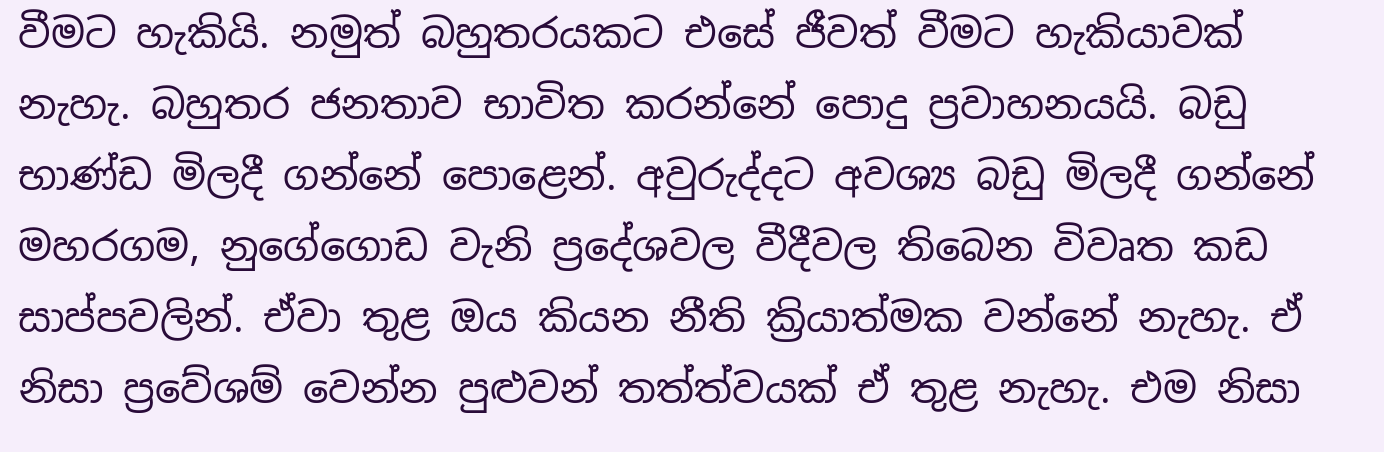වීමට හැකියි. නමුත් බහුතරයකට එසේ ජීවත් වීමට හැකියාවක් නැහැ. බහුතර ජනතාව භාවිත කරන්නේ පොදු ප්‍රවාහනයයි. බඩු භාණ්ඩ මිලදී ගන්නේ පොළෙන්. අවුරුද්දට අවශ්‍ය බඩු මිලදී ගන්නේ මහරගම, නුගේගොඩ වැනි ප්‍රදේශවල වීදීවල තිබෙන විවෘත කඩ සාප්පවලින්. ඒවා තුළ ඔය කියන නීති ක්‍රියාත්මක වන්නේ නැහැ. ඒ නිසා ප්‍රවේශම් වෙන්න පුළුවන් තත්ත්වයක් ඒ තුළ නැහැ. එම නිසා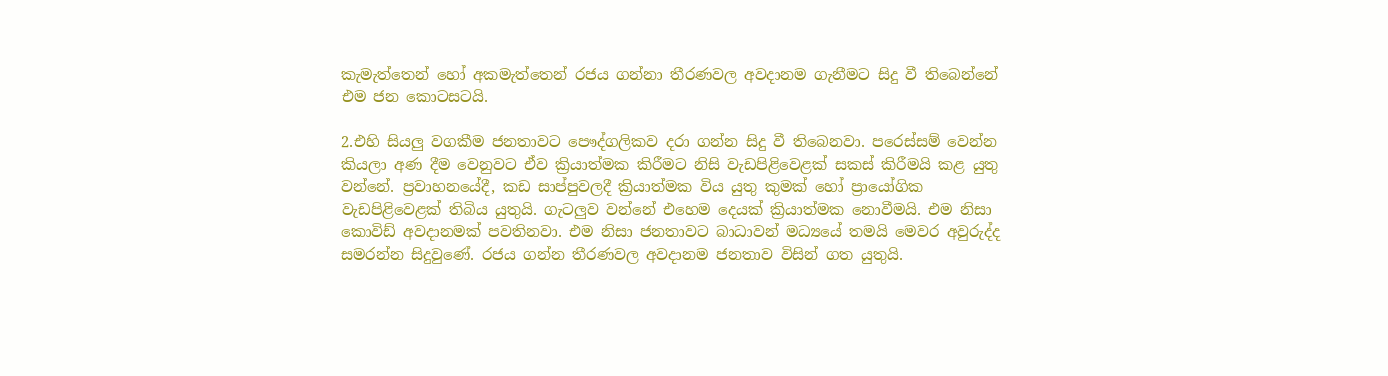කැමැත්තෙන් හෝ අකමැත්තෙන් රජය ගන්නා තීරණවල අවදානම ගැනීමට සිදු වී තිබෙන්නේ එම ජන කොටසටයි.

2.එහි සියලු වගකීම ජනතාවට පෞද්ගලිකව දරා ගන්න සිදු වී තිබෙනවා. පරෙස්සම් වෙන්න කියලා අණ දීම වෙනුවට ඒව ක්‍රියාත්මක කිරීමට නිසි වැඩපිළිවෙළක් සකස් කිරීමයි කළ යුතු වන්නේ. ප්‍රවාහනයේදී, කඩ සාප්පුවලදී ක්‍රියාත්මක විය යුතු කුමක් හෝ ප්‍රායෝගික වැඩපිළිවෙළක් තිබිය යුතුයි. ගැටලුව වන්නේ එහෙම දෙයක් ක්‍රියාත්මක නොවීමයි. එම නිසා කොවිඩ් අවදානමක් පවතිනවා. එම නිසා ජනතාවට බාධාවන් මධ්‍යයේ තමයි මෙවර අවුරුද්ද සමරන්න සිදුවුණේ. රජය ගන්න තීරණවල අවදානම ජනතාව විසින් ගත යුතුයි.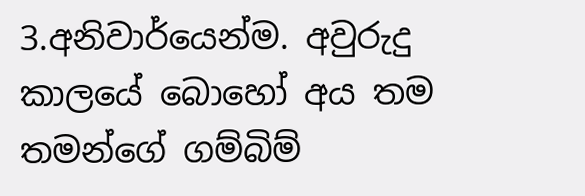3.අනිවාර්යෙන්ම. අවුරුදු කාලයේ බොහෝ අය තම තමන්ගේ ගම්බිම්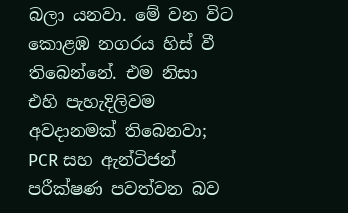බලා යනවා. මේ වන විට කොළඹ නගරය හිස් වී තිබෙන්නේ. එම නිසා එහි පැහැදිලිවම අවදානමක් තිබෙනවා; PCR සහ ඇන්ටිජන් පරීක්ෂණ පවත්වන බව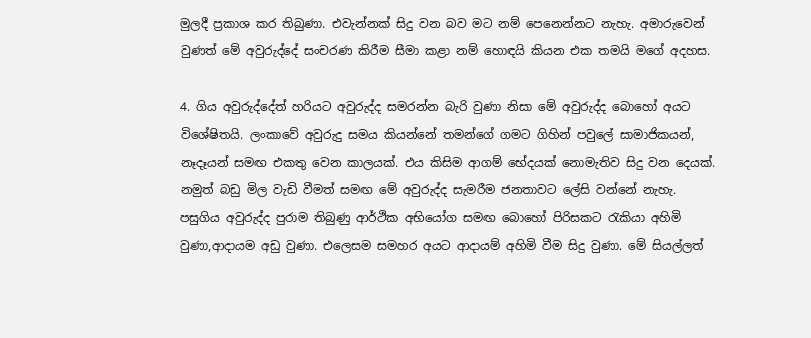මුලදී ප්‍රකාශ කර තිබුණා. එවැන්නක් සිදු වන බව මට නම් පෙනෙන්නට නැහැ. අමාරුවෙන් වුණත් මේ අවුරුද්දේ සංචරණ කිරීම සීමා කළා නම් හොඳයි කියන එක තමයි මගේ අදහස.

4. ගිය අවුරුද්දේත් හරියට අවුරුද්ද සමරන්න බැරි වුණා නිසා මේ අවුරුද්ද බොහෝ අයට විශේෂිතයි. ලංකාවේ අවුරුදු සමය කියන්නේ තමන්ගේ ගමට ගිහින් පවුලේ සාමාජිකයන්, නෑදෑයන් සමඟ එකතු වෙන කාලයක්. එය කිසිම ආගම් භේදයක් නොමැතිව සිදු වන දෙයක්. නමුත් බඩු මිල වැඩි වීමත් සමඟ මේ අවුරුද්ද සැමරීම ජනතාවට ලේසි වන්නේ නැහැ. පසුගිය අවුරුද්ද පුරාම තිබුණු ආර්ථික අභියෝග සමඟ බොහෝ පිරිසකට රැකියා අහිමි වුණා,ආදායම අඩු වුණා. එලෙසම සමහර අයට ආදායම් අහිමි වීම සිදු වුණා. මේ සියල්ලත්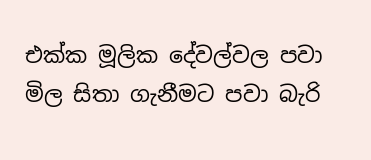එක්ක මූලික දේවල්වල පවා මිල සිතා ගැනීමට පවා බැරි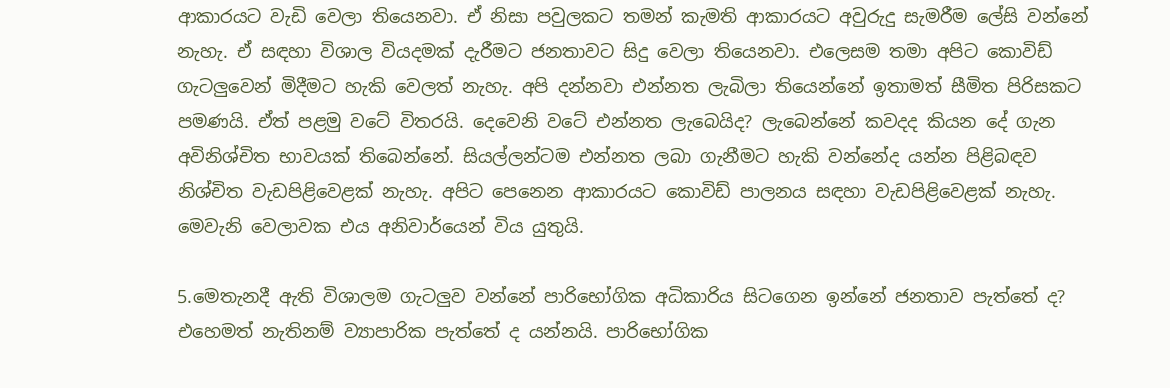ආකාරයට වැඩි වෙලා තියෙනවා. ඒ නිසා පවුලකට තමන් කැමති ආකාරයට අවුරුදු සැමරීම ලේසි වන්නේ නැහැ. ඒ සඳහා විශාල වියදමක් දැරීමට ජනතාවට සිදු වෙලා තියෙනවා. එලෙසම තමා අපිට කොවිඩ් ගැටලුවෙන් මිදීමට හැකි වෙලත් නැහැ. අපි දන්නවා එන්නත ලැබිලා තියෙන්නේ ඉතාමත් සීමිත පිරිසකට පමණයි. ඒත් පළමු වටේ විතරයි. දෙවෙනි වටේ එන්නත ලැබෙයිද? ලැබෙන්නේ කවදද කියන දේ ගැන අවිනිශ්චිත භාවයක් තිබෙන්නේ. සියල්ලන්ටම එන්නත ලබා ගැනීමට හැකි වන්නේද යන්න පිළිබඳව නිශ්චිත වැඩපිළිවෙළක් නැහැ. අපිට පෙනෙන ආකාරයට කොවිඩ් පාලනය සඳහා වැඩපිළිවෙළක් නැහැ. මෙවැනි වෙලාවක එය අනිවාර්යෙන් විය යුතුයි.

5.මෙතැනදී ඇති විශාලම ගැටලුව වන්නේ පාරිභෝගික අධිකාරිය සිටගෙන ඉන්නේ ජනතාව පැත්තේ ද? එහෙමත් නැතිනම් ව්‍යාපාරික පැත්තේ ද යන්නයි. පාරිභෝගික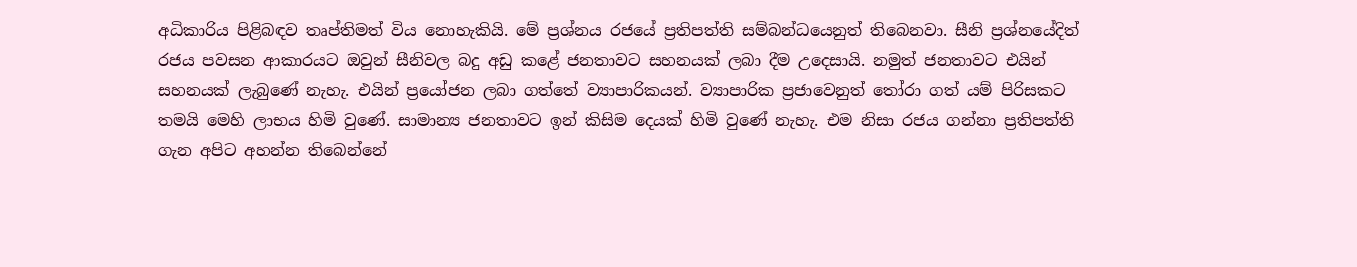අධිකාරිය පිළිබඳව තෘප්තිමත් විය නොහැකියි. මේ ප්‍රශ්නය රජයේ ප්‍රතිපත්ති සම්බන්ධයෙනුත් තිබෙනවා. සීනි ප්‍රශ්නයේදිත් රජය පවසන ආකාරයට ඔවුන් සීනිවල බදු අඩු කළේ ජනතාවට සහනයක් ලබා දීම උදෙසායි. නමුත් ජනතාවට එයින් සහනයක් ලැබුණේ නැහැ. එයින් ප්‍රයෝජන ලබා ගත්තේ ව්‍යාපාරිකයන්. ව්‍යාපාරික ප්‍රජාවෙනුත් තෝරා ගත් යම් පිරිසකට තමයි මෙහි ලාභය හිමි වුණේ. සාමාන්‍ය ජනතාවට ඉන් කිසිම දෙයක් හිමි වුණේ නැහැ. එම නිසා රජය ගන්නා ප්‍රතිපත්ති ගැන අපිට අහන්න තිබෙන්නේ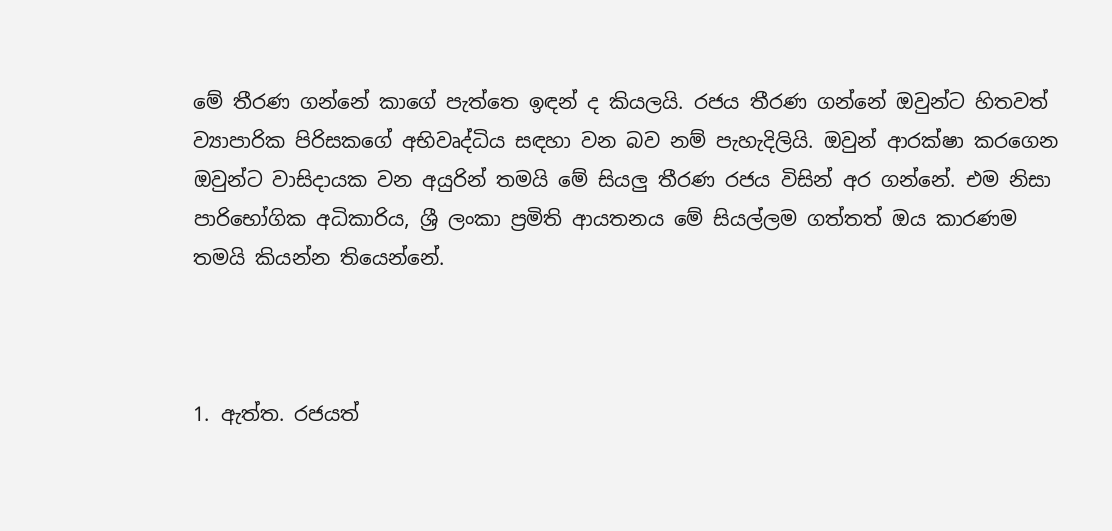මේ තීරණ ගන්නේ කාගේ පැත්තෙ ඉඳන් ද කියලයි. රජය තීරණ ගන්නේ ඔවුන්ට හිතවත් ව්‍යාපාරික පිරිසකගේ අභිවෘද්ධිය සඳහා වන බව නම් පැහැදිලියි. ඔවුන් ආරක්ෂා කරගෙන ඔවුන්ට වාසිදායක වන අයුරින් තමයි මේ සියලු තීරණ රජය විසින් අර ගන්නේ. එම නිසා පාරිභෝගික අධිකාරිය, ශ්‍රී ලංකා ප්‍රමිති ආයතනය මේ සියල්ලම ගත්තත් ඔය කාරණම තමයි කියන්න තියෙන්නේ.



1. ඇත්ත. රජයත්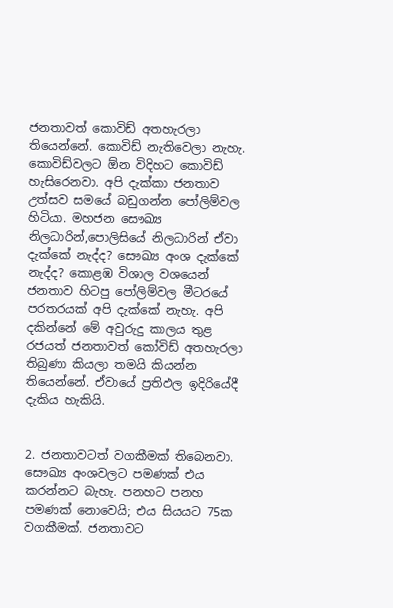ජනතාවත් කොවිඩ් අතහැරලා තියෙන්නේ. කොවිඩ් නැතිවෙලා නැහැ. කොවිඩ්වලට ඕන විදිහට කොවිඩ් හැසිරෙනවා. අපි දැක්කා ජනතාව උත්සව සමයේ බඩුගන්න පෝලිම්වල හිටියා. මහජන සෞඛ්‍ය නිලධාරින්,පොලිසියේ නිලධාරින් ඒවා දැක්කේ නැද්ද? සෞඛ්‍ය අංශ දැක්කේ නැද්ද? කොළඹ විශාල වශයෙන් ජනතාව හිටපු පෝලිම්වල මීටරයේ පරතරයක් අපි දැක්කේ නැහැ. අපි දකින්නේ මේ අවුරුදු කාලය තුළ රජයත් ජනතාවත් කෝවිඩ් අතහැරලා තිබුණා කියලා තමයි කියන්න තියෙන්නේ. ඒවායේ ප්‍රතිඵල ඉදිරියේදී දැකිය හැකියි.


2. ජනතාවටත් වගකීමක් තිබෙනවා. සෞඛ්‍ය අංශවලට පමණක් එය කරන්නට බැහැ. පනහට පනහ පමණක් නොවෙයි; එය සියයට 75ක වගකීමක්. ජනතාවට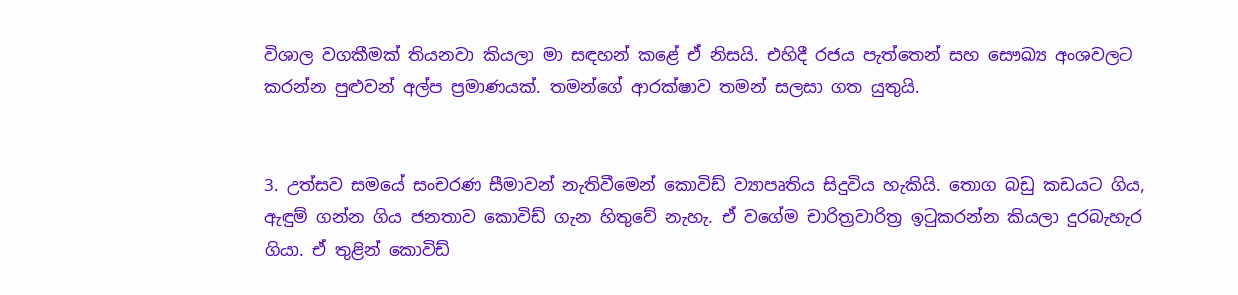විශාල වගකීමක් තියනවා කියලා මා සඳහන් කළේ ඒ නිසයි. එහිදී රජය පැත්තෙන් සහ සෞඛ්‍ය අංශවලට කරන්න පුළුවන් අල්ප ප්‍රමාණයක්. තමන්ගේ ආරක්ෂාව තමන් සලසා ගත යුතුයි.


3. උත්සව සමයේ සංචරණ සීමාවන් නැතිවීමෙන් කොවිඩ් ව්‍යාපෘතිය සිදුවිය හැකියි. තොග බඩු කඩයට ගිය, ඇඳුම් ගන්න ගිය ජනතාව කොවිඩ් ගැන හිතුවේ නැහැ. ඒ වගේම චාරිත්‍රවාරිත්‍ර ඉටුකරන්න කියලා දුරබැහැර ගියා. ඒ තුළින් කොවිඩ්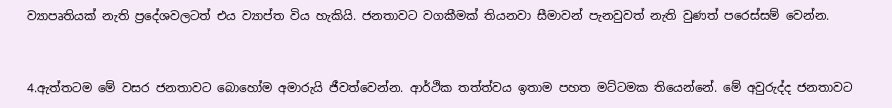ව්‍යාපෘතියක් නැති ප්‍රදේශවලටත් එය ව්‍යාප්ත විය හැකියි. ජනතාවට වගකීමක් තියනවා සීමාවන් පැනවුවත් නැති වුණත් පරෙස්සම් වෙන්න.


4.ඇත්තටම මේ වසර ජනතාවට බොහෝම අමාරුයි ජීවත්වෙන්න. ආර්ථික තත්ත්වය ඉතාම පහත මට්ටමක තියෙන්නේ. මේ අවුරුද්ද ජනතාවට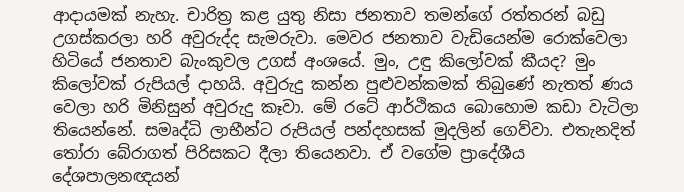ආදායමක් නැහැ. චාරිත්‍ර කළ යුතු නිසා ජනතාව තමන්ගේ රත්තරන් බඩු උගස්කරලා හරි අවුරුද්ද සැමරුවා. මෙවර ජනතාව වැඩියෙන්ම රොක්වෙලා හිටියේ ජනතාව බැංකුවල උගස් අංශයේ. මුං, උඳු කිලෝවක් කීයද? මුං කිලෝවක් රුපියල් දාහයි. අවුරුදු කන්න පුළුවන්කමක් තිබුණේ නැතත් ණය වෙලා හරි මිනිසුන් අවුරුදු කෑවා. මේ රටේ ආර්ථිකය බොහොම කඩා වැටිලා තියෙන්නේ. සමෘද්ධි ලාභීන්ට රුපියල් පන්දහසක් මුදලින් ගෙව්වා. එතැනදිත් තෝරා බේරාගත් පිරිසකට දීලා තියෙනවා. ඒ වගේම ප්‍රාදේශීය දේශපාල‍නඥයන්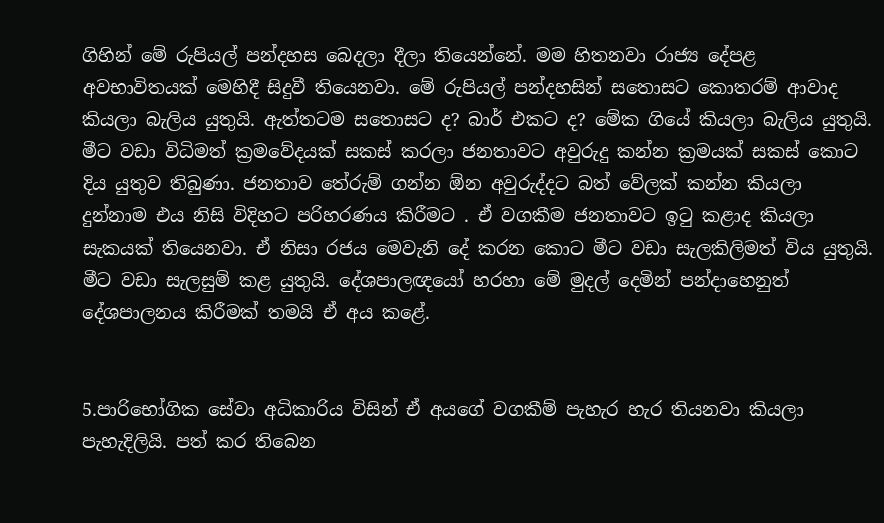ගිහින් මේ රුපියල් පන්දහස බෙදලා දීලා තියෙන්නේ. මම හිතනවා රාජ්‍ය දේපළ අවභාවිතයක් මෙහිදී සිදුවී තියෙනවා. මේ රුපියල් පන්දහසින් සතොසට කොතරම් ආවාද කියලා බැලිය යුතුයි. ඇත්තටම සතොසට ද? බාර් එකට ද? මේක ගියේ කියලා බැලිය යුතුයි. මීට වඩා විධිමත් ක්‍රමවේදයක් සකස් කරලා ජනතාවට අවුරුදු කන්න ක්‍රමයක් සකස් කොට දිය යුතුව තිබුණා. ජනතාව තේරුම් ගන්න ඕන අවුරුද්දට බත් වේලක් කන්න කියලා දුන්නාම එය නිසි විදිහට පරිහරණය කිරීමට . ඒ වගකීම ජනතාවට ඉටු කළාද කියලා සැකයක් තියෙනවා. ඒ නිසා රජය මෙවැනි දේ කරන කොට මීට වඩා සැලකිලිමත් විය යුතුයි. මීට වඩා සැලසුම් කළ යුතුයි. දේශපාලඥයෝ හරහා මේ මුදල් දෙමින් පන්දාහෙනුත් දේශපාලනය කිරීමක් තමයි ඒ අය කළේ.


5.පාරිභෝගික සේවා අධිකාරිය විසින් ඒ අයගේ වගකීම් පැහැර හැර තියනවා කියලා පැහැදිලියි. පත් කර තිබෙන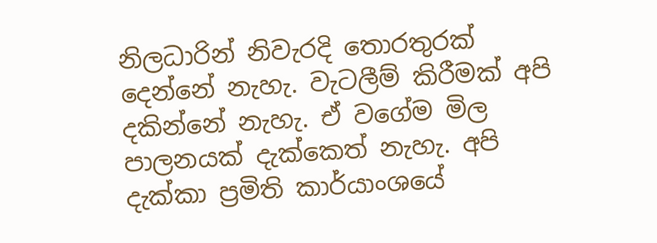නිලධාරින් නිවැරදි තොරතුරක් දෙන්නේ නැහැ. වැටලීම් කිරීමක් අපි දකින්නේ නැහැ. ඒ වගේම මිල පාලනයක් දැක්කෙත් නැහැ. අපි දැක්කා ප්‍රමිති කාර්යාංශයේ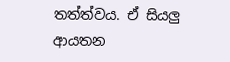තත්ත්වය. ඒ සියලු ආයතන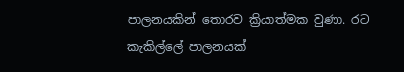පාලනයකින් තොරව ක්‍රියාත්මක වුණා. රට කැකිල්ලේ පාලනයක්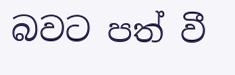බවට පත් වී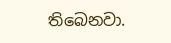තිබෙනවා.